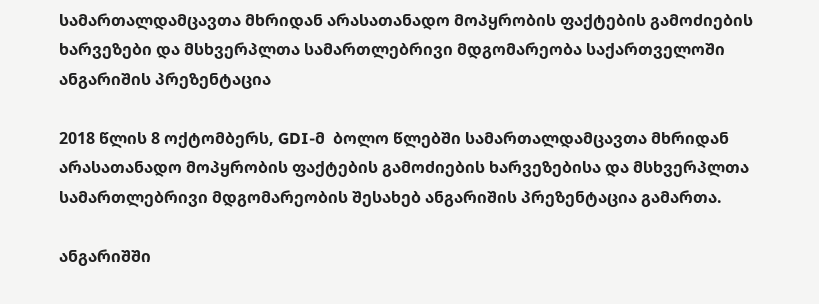სამართალდამცავთა მხრიდან არასათანადო მოპყრობის ფაქტების გამოძიების ხარვეზები და მსხვერპლთა სამართლებრივი მდგომარეობა საქართველოში ანგარიშის პრეზენტაცია

2018 წლის 8 ოქტომბერს, GDI-მ  ბოლო წლებში სამართალდამცავთა მხრიდან არასათანადო მოპყრობის ფაქტების გამოძიების ხარვეზებისა და მსხვერპლთა სამართლებრივი მდგომარეობის შესახებ ანგარიშის პრეზენტაცია გამართა.

ანგარიშში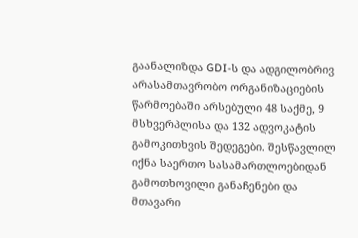გაანალიზდა GDI-ს და ადგილობრივ არასამთავრობო ორგანიზაციების წარმოებაში არსებული 48 საქმე, 9 მსხვერპლისა და 132 ადვოკატის გამოკითხვის შედეგები. შესწავლილ იქნა საერთო სასამართლოებიდან გამოთხოვილი განაჩენები და მთავარი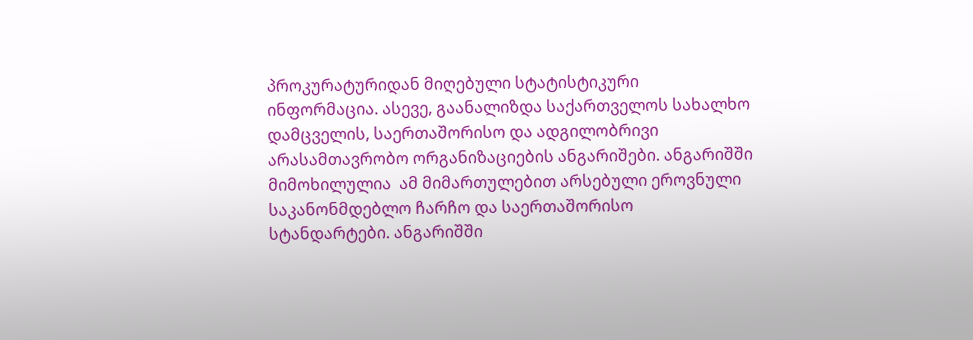პროკურატურიდან მიღებული სტატისტიკური ინფორმაცია. ასევე, გაანალიზდა საქართველოს სახალხო დამცველის, საერთაშორისო და ადგილობრივი არასამთავრობო ორგანიზაციების ანგარიშები. ანგარიშში მიმოხილულია  ამ მიმართულებით არსებული ეროვნული საკანონმდებლო ჩარჩო და საერთაშორისო სტანდარტები. ანგარიშში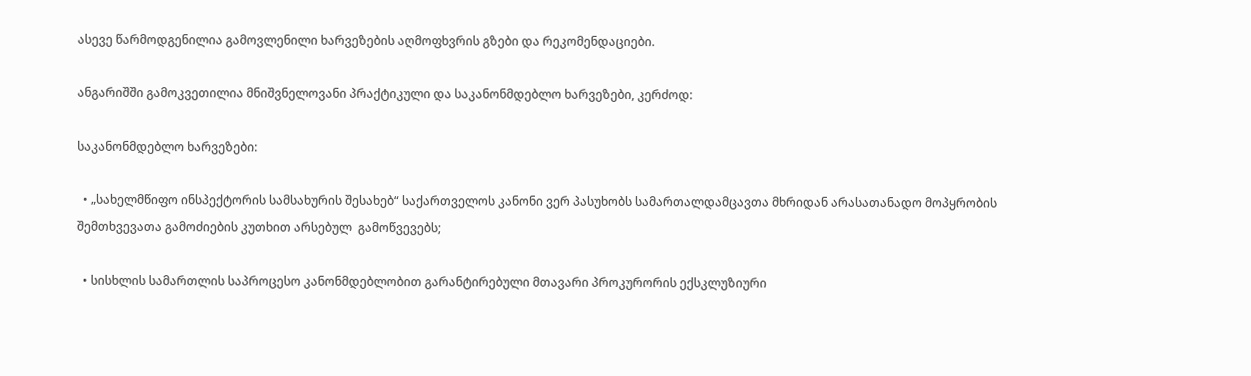ასევე წარმოდგენილია გამოვლენილი ხარვეზების აღმოფხვრის გზები და რეკომენდაციები.

ანგარიშში გამოკვეთილია მნიშვნელოვანი პრაქტიკული და საკანონმდებლო ხარვეზები, კერძოდ:

საკანონმდებლო ხარვეზები:

  • „სახელმწიფო ინსპექტორის სამსახურის შესახებ“ საქართველოს კანონი ვერ პასუხობს სამართალდამცავთა მხრიდან არასათანადო მოპყრობის შემთხვევათა გამოძიების კუთხით არსებულ  გამოწვევებს;

  • სისხლის სამართლის საპროცესო კანონმდებლობით გარანტირებული მთავარი პროკურორის ექსკლუზიური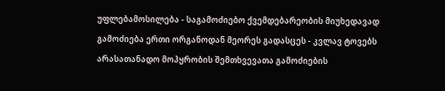უფლებამოსილება - საგამოძიებო ქვემდებარეობის მიუხედავად გამოძიება ერთი ორგანოდან მეორეს გადასცეს - კვლავ ტოვებს არასათანადო მოპყრობის შემთხვევათა გამოძიების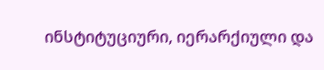ინსტიტუციური, იერარქიული და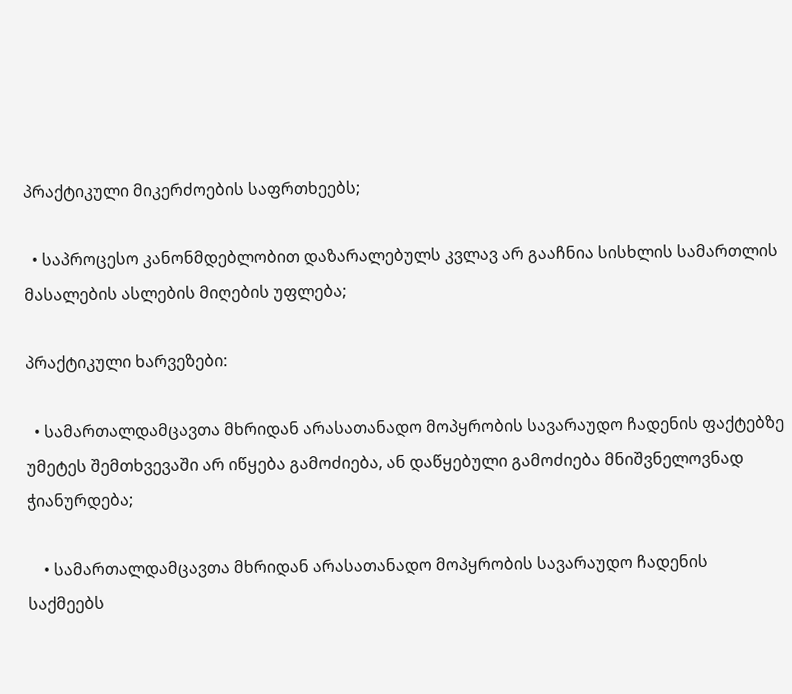პრაქტიკული მიკერძოების საფრთხეებს;

  • საპროცესო კანონმდებლობით დაზარალებულს კვლავ არ გააჩნია სისხლის სამართლის მასალების ასლების მიღების უფლება;

პრაქტიკული ხარვეზები:

  • სამართალდამცავთა მხრიდან არასათანადო მოპყრობის სავარაუდო ჩადენის ფაქტებზე უმეტეს შემთხვევაში არ იწყება გამოძიება, ან დაწყებული გამოძიება მნიშვნელოვნად ჭიანურდება;

    • სამართალდამცავთა მხრიდან არასათანადო მოპყრობის სავარაუდო ჩადენის საქმეებს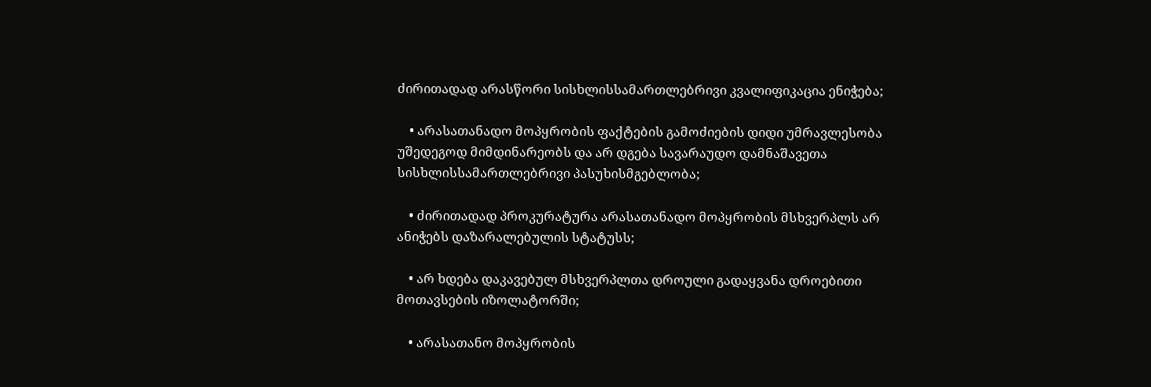ძირითადად არასწორი სისხლისსამართლებრივი კვალიფიკაცია ენიჭება;

    • არასათანადო მოპყრობის ფაქტების გამოძიების დიდი უმრავლესობა უშედეგოდ მიმდინარეობს და არ დგება სავარაუდო დამნაშავეთა სისხლისსამართლებრივი პასუხისმგებლობა;

    • ძირითადად პროკურატურა არასათანადო მოპყრობის მსხვერპლს არ ანიჭებს დაზარალებულის სტატუსს;

    • არ ხდება დაკავებულ მსხვერპლთა დროული გადაყვანა დროებითი მოთავსების იზოლატორში;

    • არასათანო მოპყრობის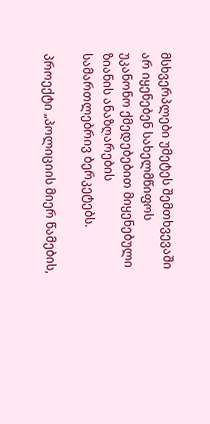მსხვერპლები უმეტეს შემთხვევაში არ იყენებენ სახელმწიფოს უკანონო ქმედებებით მიყენებული ზიანის ანაზღარების სამართლებრივ ბერკეტებს.

პროექტი „პოლიციის მიერ წამების,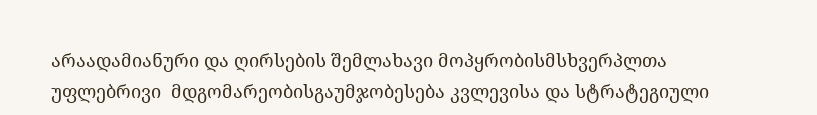არაადამიანური და ღირსების შემლახავი მოპყრობისმსხვერპლთა უფლებრივი  მდგომარეობისგაუმჯობესება კვლევისა და სტრატეგიული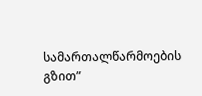სამართალწარმოების გზით”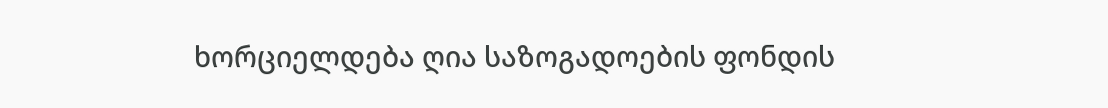ხორციელდება ღია საზოგადოების ფონდის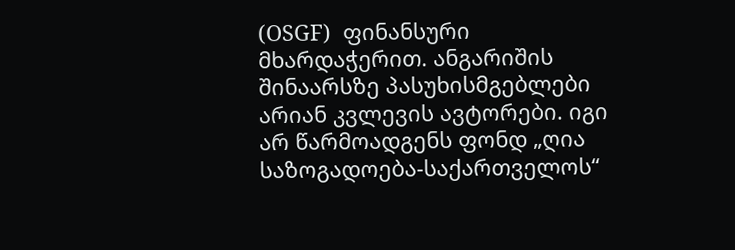(OSGF)  ფინანსური მხარდაჭერით. ანგარიშის შინაარსზე პასუხისმგებლები არიან კვლევის ავტორები. იგი არ წარმოადგენს ფონდ „ღია საზოგადოება-საქართველოს“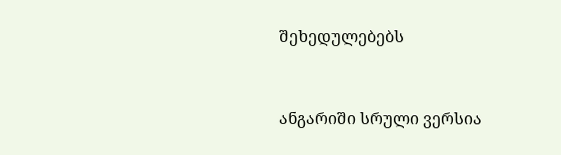შეხედულებებს



ანგარიში სრული ვერსია